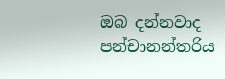ඔබ දන්නවාද පන්චානන්තරිය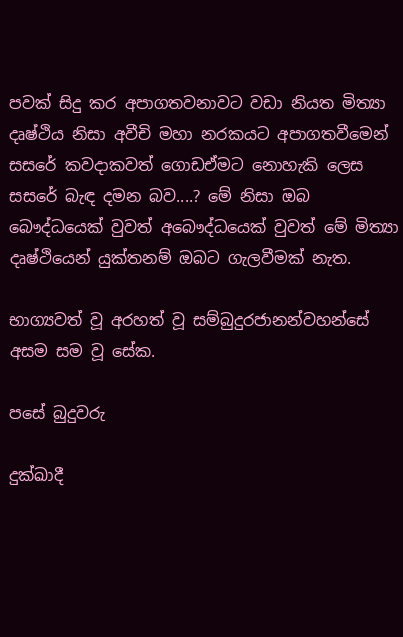පවක් සිදු කර අපාගතවනාවට වඩා නියත මිත්‍යා දෘෂ්ථිය නිසා අවීචි මහා නරකයට අපාගතවීමෙන් සසරේ කවදාකවත් ගොඩඒමට නොහැකි ලෙස සසරේ බැඳ දමන බව....? මේ නිසා ඔබ බෞද්ධයෙක් වුවත් අබෞද්ධයෙක් වුවත් මේ මිත්‍යා දෘෂ්ථියෙන් යුක්තනම් ඔබට ගැලවීමක් නැත.

භාග්‍යවත් වූ අරහත් වූ සම්බුදුරජානන්වහන්සේ අසම සම වූ සේක.

පසේ බුදුවරු

දුක්‌ඛාදී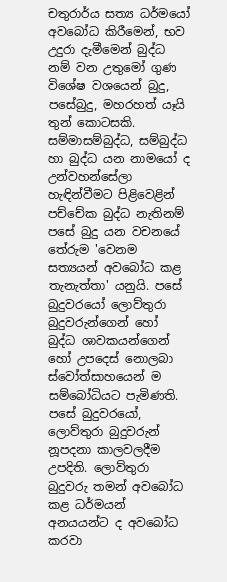චතුරාර්ය සත්‍ය ධර්මයෝ අවබෝධ කිරීමෙන්, භව උදුරා දැමීමෙන් බුද්ධ නම් වන උතුමෝ ගුණ විශේෂ වශයෙන් බුදු, පසේබුදු, මහරහත් යෑයි තුන් කොටසකි. සම්මාසම්බුද්ධ, සම්බුද්ධ හා බුද්ධ යන නාමයෝ ද උන්වහන්සේලා හැඳින්වීමට පිළිවෙළින්
පච්චේක බුද්ධ නැතිනම් පසේ බුදු යන වචනයේ තේරුම 'වෙනම සත්‍යයන් අවබෝධ කළ තැනැත්තා' යනුයි. පසේ බුදුවරයෝ ලොව්තුරා බුදුවරුන්ගෙන් හෝ බුද්ධ ශාවකයන්ගෙන් හෝ උපදෙස්‌ නොලබා ස්‌වෝත්සාහයෙන් ම සම්බෝධියට පැමිණති. පසේ බුදුවරයෝ, ලොව්තුරා බුදුවරුන් නූපදනා කාලවලදීම උපදිති. ලොව්තුරා බුදුවරු තමන් අවබෝධ කළ ධර්මයන් අනයයන්ට ද අවබෝධ කරවා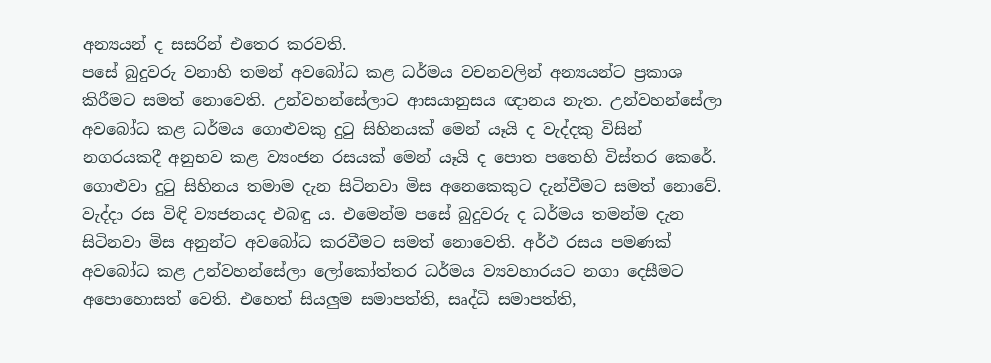අන්‍යයන් ද සසරින් එතෙර කරවති.
පසේ බුදුවරු වනාහි තමන් අවබෝධ කළ ධර්මය වචනවලින් අන්‍යයන්ට ප්‍රකාශ කිරීමට සමත් නොවෙති. උන්වහන්සේලාට ආසයානුසය ඥානය නැත. උන්වහන්සේලා අවබෝධ කළ ධර්මය ගොළුවකු දුටු සිහිනයක්‌ මෙන් යෑයි ද වැද්දකු විසින් නගරයකදී අනුභව කළ ව්‍යංජන රසයක්‌ මෙන් යෑයි ද පොත පතෙහි විස්‌තර කෙරේ. ගොළුවා දුටු සිහිනය තමාම දැන සිටිනවා මිස අනෙකෙකුට දැන්වීමට සමත් නොවේ. වැද්දා රස විඳි ව්‍යජනයද එබඳු ය. එමෙන්ම පසේ බුදුවරු ද ධර්මය තමන්ම දැන සිටිනවා මිස අනුන්ට අවබෝධ කරවීමට සමත් නොවෙති. අර්ථ රසය පමණක්‌ අවබෝධ කළ උන්වහන්සේලා ලෝකෝත්තර ධර්මය ව්‍යවහාරයට නගා දෙසීමට අපොහොසත් වෙති. එහෙත් සියලුම සමාපත්ති, සෘද්ධි සමාපත්ති,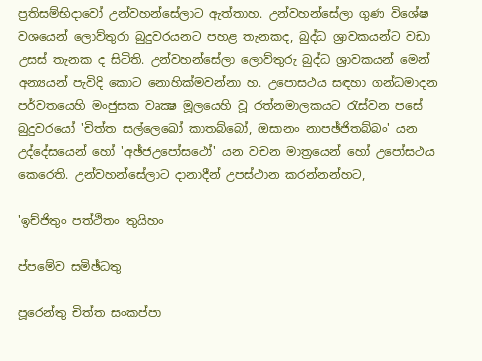ප්‍රතිසම්භිදාවෝ උන්වහන්සේලාට ඇත්තාහ. උන්වහන්සේලා ගුණ විශේෂ වශයෙන් ලොව්තුරා බුදුවරයනට පහළ තැනකද, බුද්ධ ශ්‍රාවකයන්ට වඩා උසස්‌ තැනක ද සිටිති. උන්වහන්සේලා ලොව්තුරු බුද්ධ ශ්‍රාවකයන් මෙන් අන්‍යයන් පැවිදි කොට නොහික්‌මවන්නා හ. උපොසථය සඳහා ගන්ධමාදන පර්වතයෙහි මංජුසක වෘක්‍ෂ මූලයෙහි වූ රත්නමාලකයට රැස්‌වන පසේ බුදුවරයෝ 'චිත්ත සල්ලෙඛෝ කාතබ්බෝ, ඔසානං නාපඡ්ජිතබ්බං' යන උද්දේසයෙන් හෝ 'අඡ්ජඋපෝසථෝ' යන වචන මාත්‍රයෙන් හෝ උපෝසථය කෙරෙති. උන්වහන්සේලාට දානාදීන් උපස්‌ථාන කරන්නන්හට,

'ඉච්ජිතුං පත්ථිතං තුයිහං

ප්පමේව සමිඡ්ධතු

පූරෙන්තු චිත්ත සංකප්පා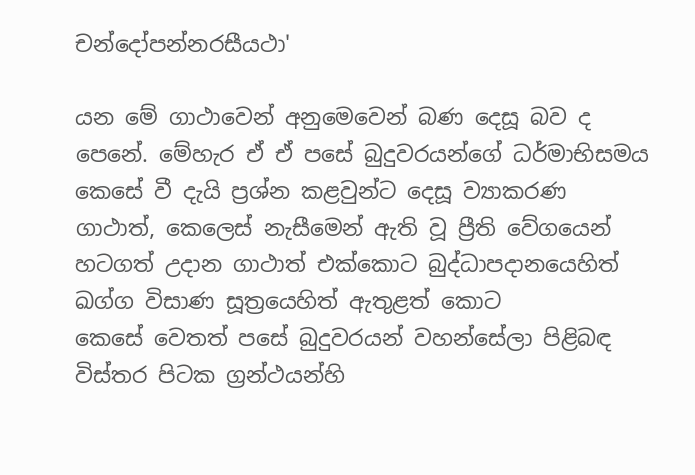චන්දෝපන්නරසීයථා'

යන මේ ගාථාවෙන් අනුමෙවෙන් බණ දෙසූ බව ද පෙනේ. මේහැර ඒ ඒ පසේ බුදුවරයන්ගේ ධර්මාභිසමය කෙසේ වී දැයි ප්‍රශ්න කළවුන්ට දෙසූ ව්‍යාකරණ ගාථාත්, කෙලෙස්‌ නැසීමෙන් ඇති වූ ප්‍රීති වේගයෙන් හටගත් උදාන ගාථාත් එක්‌කොට බුද්ධාපදානයෙහිත් ඛග්ග විසාණ සූත්‍රයෙහිත් ඇතුළත් කොට
කෙසේ වෙතත් පසේ බුදුවරයන් වහන්සේලා පිළිබඳ විස්‌තර පිටක ග්‍රන්ථයන්හි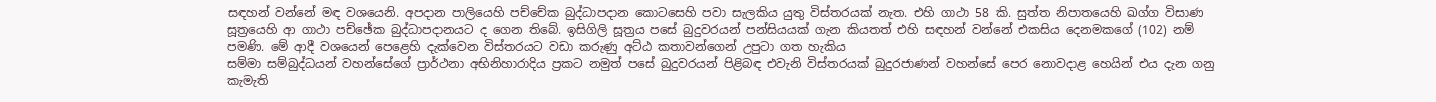සඳහන් වන්නේ මඳ වශයෙනි. අපදාන පාලියෙහි පච්චේක බුද්ධාපදාන කොටසෙහි පවා සැලකිය යුතු විස්‌තරයක්‌ නැත. එහි ගාථා 58 කි. සුත්ත නිපාතයෙහි ඛග්ග විසාණ සූත්‍රයෙහි ආ ගාථා පච්ඡේක බුද්ධාපදානයට ද ගෙන තිබේ. ඉසිගිලි සූත්‍රය පසේ බුදුවරයන් පන්සියයක්‌ ගැන කියතත් එහි සඳහන් වන්නේ එකසිය දෙනමකගේ (102) නම් පමණි. මේ ආදී වශයෙන් පෙළෙහි දැක්‌වෙන විස්‌තරයට වඩා කරුණු අට්‌ඨ කතාවන්ගෙන් උපුටා ගත හැකිය
සම්මා සම්බුද්ධයන් වහන්සේගේ ප්‍රාර්ථනා අභිනිහාරාදිය ප්‍රකට නමුත් පසේ බුදුවරයන් පිළිබඳ එවැනි විස්‌තරයක්‌ බුදුරජාණන් වහන්සේ පෙර නොවදාළ හෙයින් එය දැන ගනු කැමැති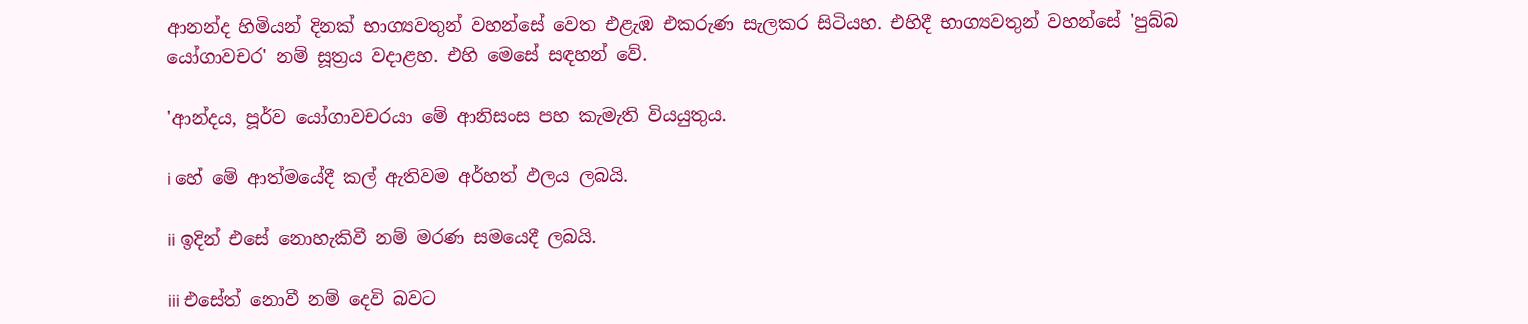ආනන්ද හිමියන් දිනක්‌ භාග්‍යවතුන් වහන්සේ වෙත එළැඹ එකරුණ සැලකර සිටියහ. එහිදී භාග්‍යවතුන් වහන්සේ 'පුබ්බ යෝගාවචර' නම් සූත්‍රය වදාළහ. එහි මෙසේ සඳහන් වේ.

'ආන්දය, පූර්ව යෝගාවචරයා මේ ආනිසංස පහ කැමැති වියයුතුය.

i හේ මේ ආත්මයේදී කල් ඇතිවම අර්හත් ඵලය ලබයි.

ii ඉදින් එසේ නොහැකිවී නම් මරණ සමයෙදී ලබයි.

iii එසේත් නොවී නම් දෙවි බවට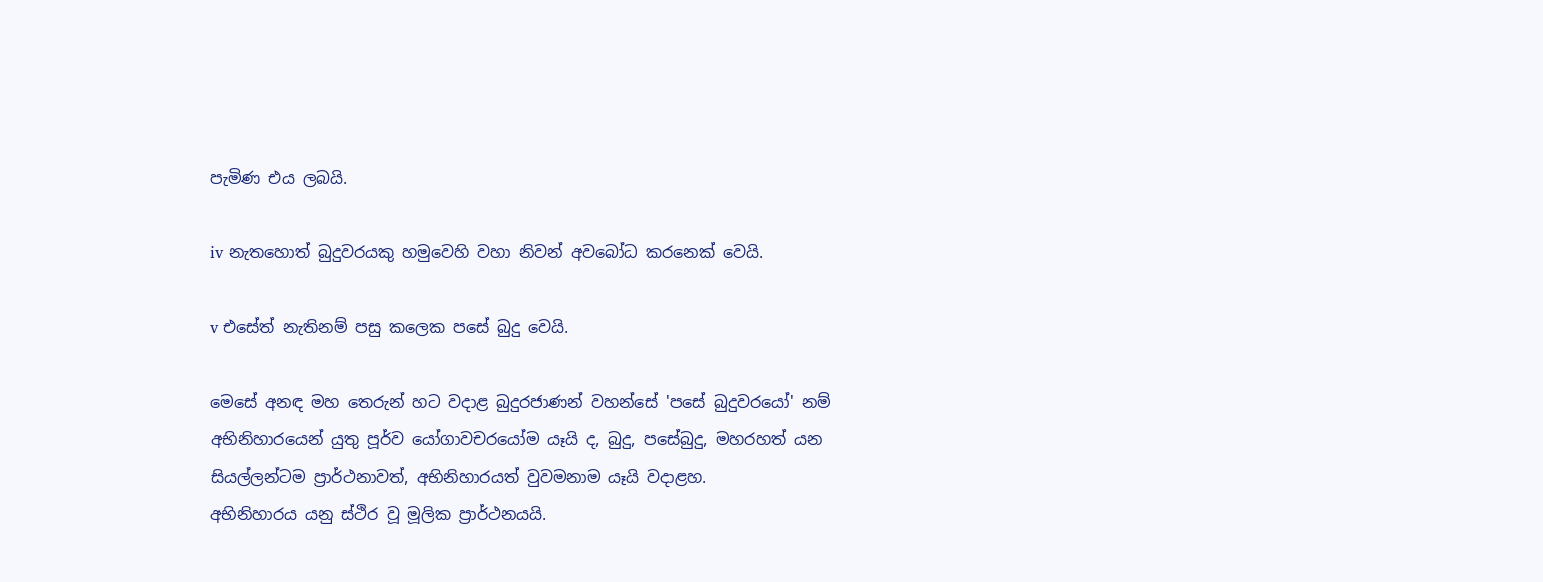පැමිණ එය ලබයි.

iv නැතහොත් බුදුවරයකු හමුවෙහි වහා නිවන් අවබෝධ කරනෙක්‌ වෙයි.

v එසේත් නැතිනම් පසු කලෙක පසේ බුදු වෙයි.

මෙසේ අනඳ මහ තෙරුන් හට වදාළ බුදුරජාණන් වහන්සේ 'පසේ බුදුවරයෝ' නම් අභිනිහාරයෙන් යුතු පූර්ව යෝගාවචරයෝම යෑයි ද, බුදු, පසේබුදු, මහරහත් යන සියල්ලන්ටම ප්‍රාර්ථනාවත්, අභිනිහාරයත් වුවමනාම යෑයි වදාළහ.
අභිනිහාරය යනු ස්‌ථිර වූ මූලික ප්‍රාර්ථනයයි.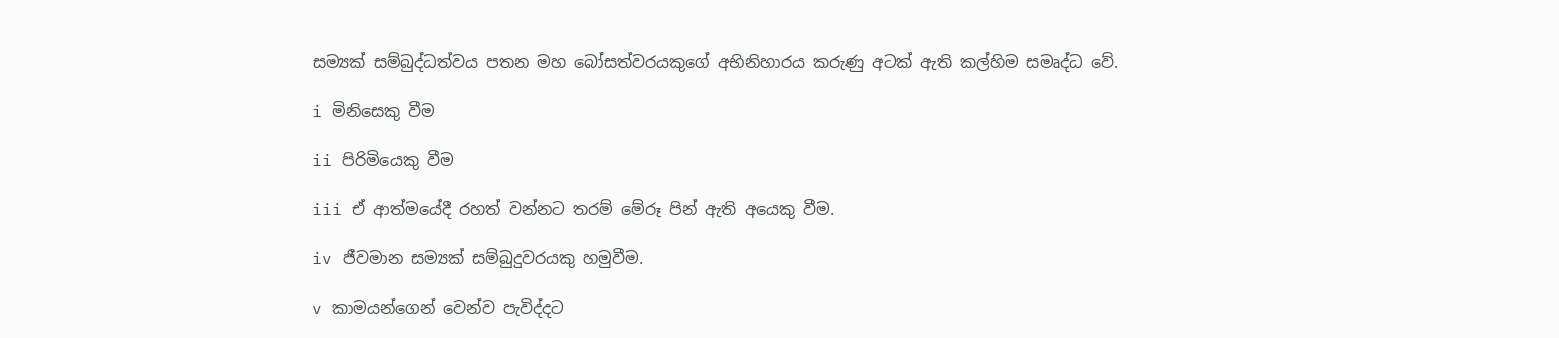සම්‍යක්‌ සම්බුද්ධත්වය පතන මහ බෝසත්වරයකුගේ අභිනිහාරය කරුණු අටක්‌ ඇති කල්හිම සමෘද්ධ වේ.

i මිනිසෙකු වීම

ii පිරිමියෙකු වීම

iii ඒ ආත්මයේදී රහත් වන්නට තරම් මේරූ පින් ඇති අයෙකු වීම.

iv ජීවමාන සම්‍යක්‌ සම්බුදුවරයකු හමුවීම.

v කාමයන්ගෙන් වෙන්ව පැවිද්දට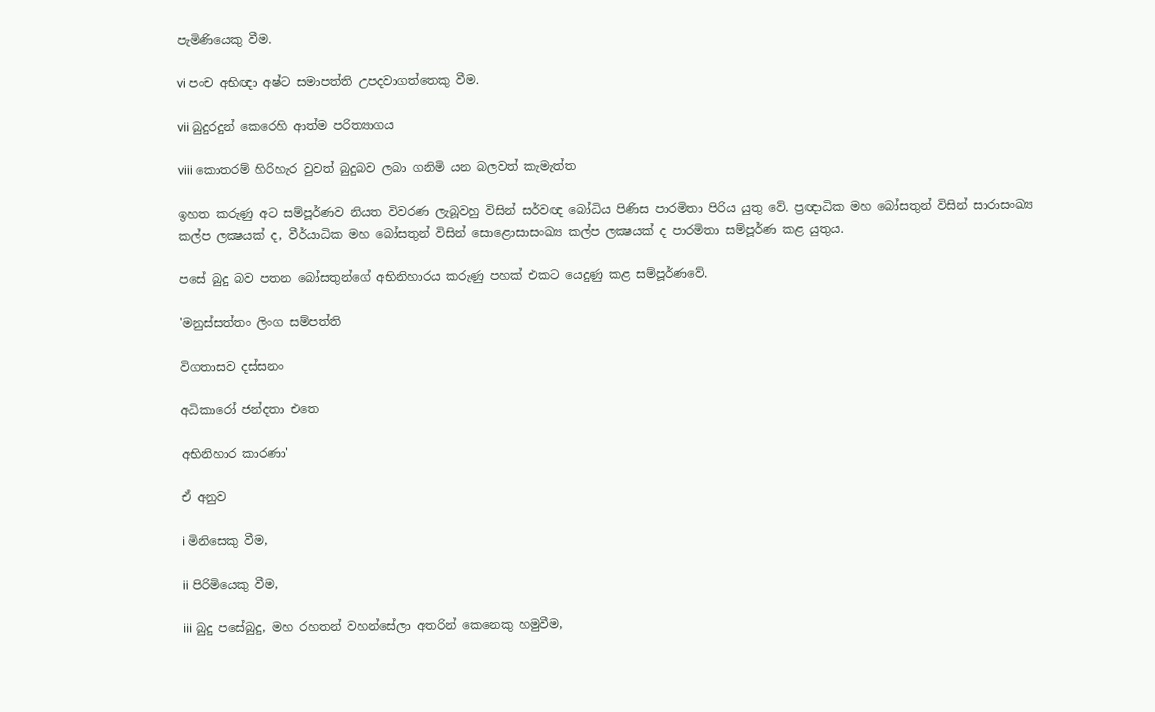පැමිණියෙකු වීම.

vi පංච අභිඥා අෂ්ට සමාපත්ති උපදවාගත්තෙකු වීම.

vii බුදුරදුන් කෙරෙහි ආත්ම පරිත්‍යාගය

viii කොතරම් හිරිහැර වුවත් බුදුබව ලබා ගනිමි යන බලවත් කැමැත්ත

ඉහත කරුණු අට සම්පූර්ණව නියත විවරණ ලැබූවහු විසින් සර්වඥ බෝධිය පිණිස පාරමිතා පිරිය යුතු වේ. ප්‍රඥාධික මහ බෝසතුන් විසින් සාරාසංඛ්‍ය කල්ප ලක්‍ෂයක්‌ ද, වීර්යාධික මහ බෝසතුන් විසින් සොළොසාසංඛ්‍ය කල්ප ලක්‍ෂයක්‌ ද පාරමිතා සම්පූර්ණ කළ යුතුය.

පසේ බුදු බව පතන බෝසතුන්ගේ අභිනිහාරය කරුණු පහක්‌ එකට යෙදුණු කළ සම්පූර්ණවේ.

'මනුස්‌සත්තං ලිංග සම්පත්ති

විගතාසව දස්‌සනං

අධිකාරෝ ජන්දතා එතෙ

අභිනිහාර කාරණා'

ඒ අනුව

i මිනිසෙකු වීම,

ii පිරිමියෙකු වීම,

iii බුදු පසේබුදු, මහ රහතන් වහන්සේලා අතරින් කෙනෙකු හමුවීම,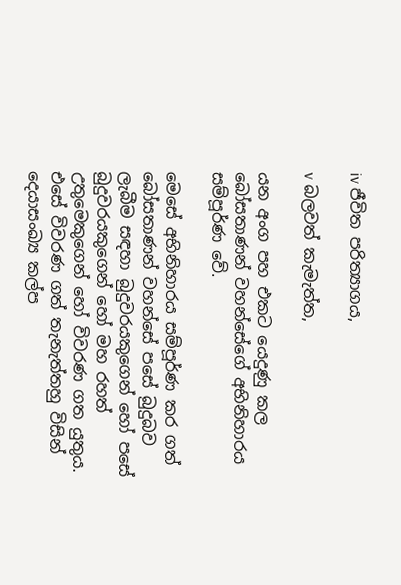iv ජීවිත පරිත්‍යාගය,

v බලවත් කැමැත්ත,

යන අංග පහ එකට යෙදුණු කල බෝසතාණන් වහන්සේගේ අභිනිහාරය සම්පූර්ණ වේ.

මෙසේ අභිනිහාරය සම්පූර්ණ කර ගත් බෝසතාණන් වහන්සේ පසේ බුදුබව ලැබීම සඳහා බුදුවරයකුගෙන් හෝ පසේ බුදුවරයකුගෙන් හෝ මහ රහත් උතුමෙකුගෙන් හෝ විවරණ ගත යුතුය. එසේ විවරණ ගත් තැනැත්තහු විසින් දෙයාසංඛ්‍ය කල්ප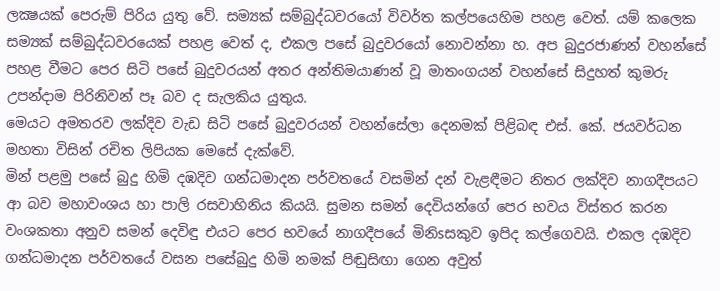ලක්‍ෂයක්‌ පෙරුම් පිරිය යුතු වේ. සම්‍යක්‌ සම්බුද්ධවරයෝ විවර්ත කල්පයෙහිම පහළ වෙත්. යම් කලෙක සම්‍යක්‌ සම්බුද්ධවරයෙක්‌ පහළ වෙත් ද, එකල පසේ බුදුවරයෝ නොවන්නා හ. අප බුදුරජාණන් වහන්සේ පහළ වීමට පෙර සිටි පසේ බුදුවරයන් අතර අන්තිමයාණන් වූ මාතංගයන් වහන්සේ සිදුහත් කුමරු උපන්දාම පිරිනිවන් පෑ බව ද සැලකිය යුතුය.
මෙයට අමතරව ලක්‌දිව වැඩ සිටි පසේ බුදුවරයන් වහන්සේලා දෙනමක්‌ පිළිබඳ එස්‌. කේ. ජයවර්ධන මහතා විසින් රචිත ලිපියක මෙසේ දැක්‌වේ.
මින් පළමු පසේ බුදු හිමි දඹදිව ගන්ධමාදන පර්වතයේ වසමින් දන් වැළඳීමට නිතර ලක්‌දිව නාගදීපයට ආ බව මහාවංශය හා පාලි රසවාහිනිය කියයි. සුමන සමන් දෙවියන්ගේ පෙර භවය විස්‌තර කරන වංශකතා අනුව සමන් දෙවිඳු එයට පෙර භවයේ නාගදීපයේ මිනිsසකුව ඉපිද කල්ගෙවයි. එකල දඹදිව ගන්ධමාදන පර්වතයේ වසන පසේබුදු හිමි නමක්‌ පිඬුසිඟා ගෙන අවුත්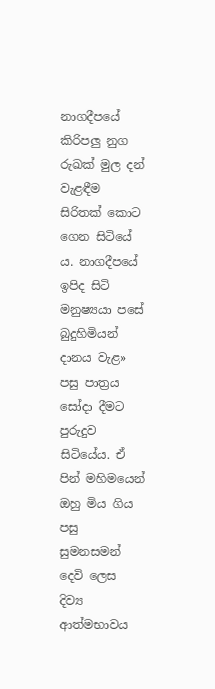නාගදීපයේ කිරිපලු නුග රුඛක්‌ මුල දන් වැළඳීම සිරිතක්‌ කොට ගෙන සිටියේ ය. නාගදීපයේ ඉපිද සිටි මනුෂ්‍යයා පසේ බුදුහිමියන් දානය වැළ» පසු පාත්‍රය සෝදා දීමට පුරුදුව සිටියේය. ඒ පින් මහිමයෙන් ඔහු මිය ගිය පසු සුමනසමන් දෙවි ලෙස දිව්‍ය ආත්මභාවය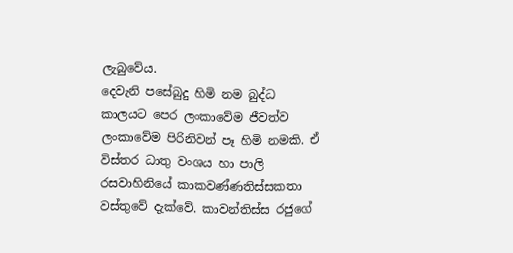ලැබුවේය.
දෙවැනි පසේබුදු හිමි නම බුද්ධ කාලයට පෙර ලංකාවේම ජීවත්ව ලංකාවේම පිරිනිවන් පෑ හිමි නමකි. ඒ විස්‌තර ධාතු වංශය හා පාලි රසවාහිනියේ කාකවණ්‌ණතිස්‌සකතා වස්‌තුවේ දැක්‌වේ. කාවන්තිස්‌ස රජුගේ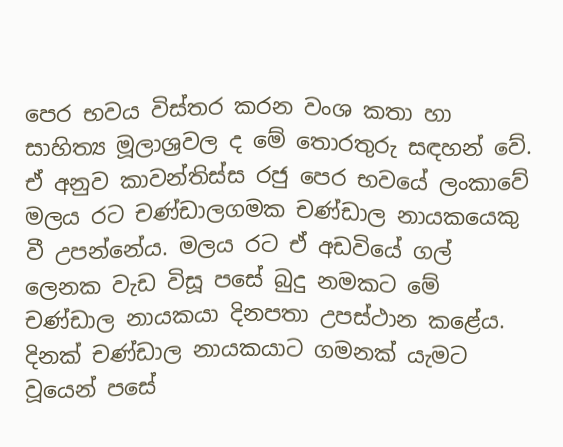පෙර භවය විස්‌තර කරන වංශ කතා හා සාහිත්‍ය මූලාශ්‍රවල ද මේ තොරතුරු සඳහන් වේ. ඒ අනුව කාවන්තිස්‌ස රජු පෙර භවයේ ලංකාවේ මලය රට චණ්‌ඩාලගමක චණ්‌ඩාල නායකයෙකු වී උපන්නේය. මලය රට ඒ අඩවියේ ගල් ලෙනක වැඩ විසූ පසේ බුදු නමකට මේ චණ්‌ඩාල නායකයා දිනපතා උපස්‌ථාන කළේය. දිනක්‌ චණ්‌ඩාල නායකයාට ගමනක්‌ යැමට වූයෙන් පසේ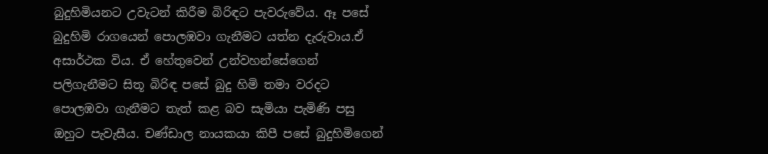බුදුහිමියනට උවැටන් කිරීම බිරිඳට පැවරුවේය. ඈ පසේ බුදුහිමි රාගයෙන් පොලඹවා ගැනීමට යත්න දැරුවාය.ඒ අසාර්ථක විය. ඒ හේතුවෙන් උන්වහන්සේගෙන් පලිගැනීමට සිතූ බිරිඳ පසේ බුදු හිමි තමා වරදට පොලඹවා ගැනීමට තැත් කළ බව සැමියා පැමිණි පසු ඔහුට පැවැසීය. චණ්‌ඩාල නායකයා කිපී පසේ බුදුහිමිගෙන්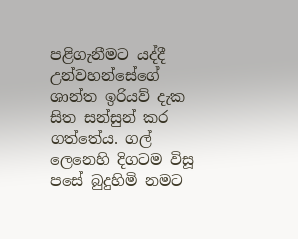පළිගැනීමට යද්දී උන්වහන්සේගේ ශාන්ත ඉරියව් දැක සිත සන්සුන් කර ගත්තේය. ගල් ලෙනෙහි දිගටම විසූ පසේ බුදුහිමි නමට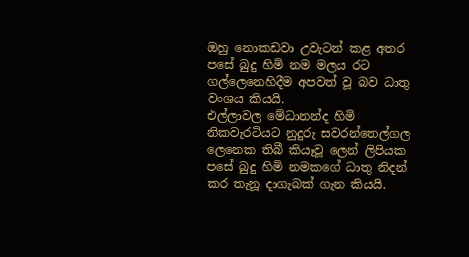ඔහු නොකඩවා උවැටන් කළ අතර පසේ බුදු හිමි නම මලය රට ගල්ලෙනෙහිදීම අපවත් වූ බව ධාතු වංශය කියයි.
එල්ලාවල මේධානන්ද හිමි නිකවැරටියට නුදුරු සවරන්තෙල්ගල ලෙනෙක තිබී කියෑවූ ලෙන් ලිපියක පසේ බුදු හිමි නමකගේ ධාතු නිදන් කර තැනූ දාගැබක්‌ ගැන කියයි.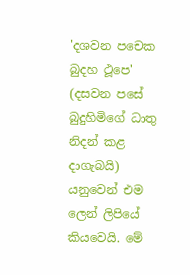'දශවන පචෙක බුදහ ථූපෙ' (දසවන පසේ බුදුහිමිගේ ධාතු නිදන් කළ දාගැබයි) යනුවෙන් එම ලෙන් ලිපියේ කියවෙයි. මේ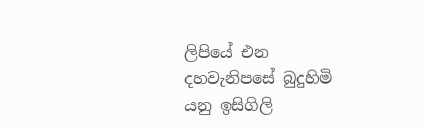ලිපියේ එන දහවැනිපසේ බුදුහිමි යනු ඉසිගිලි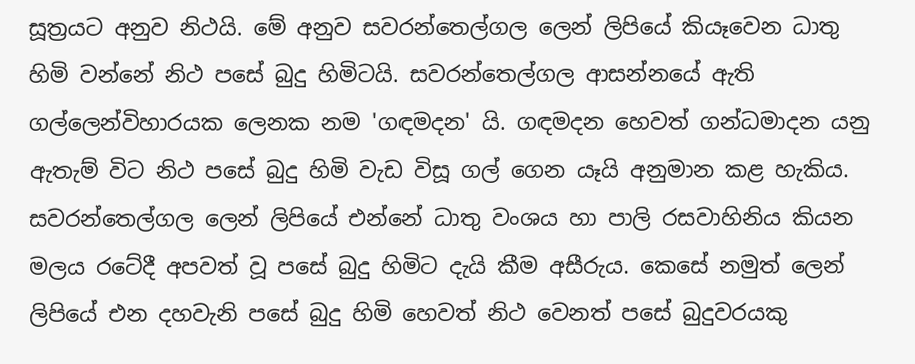සූත්‍රයට අනුව නිථයි. මේ අනුව සවරන්තෙල්ගල ලෙන් ලිපියේ කියෑවෙන ධාතු හිමි වන්නේ නිථ පසේ බුදු හිමිටයි. සවරන්තෙල්ගල ආසන්නයේ ඇති ගල්ලෙන්විහාරයක ලෙනක නම 'ගඳමදන' යි. ගඳමදන හෙවත් ගන්ධමාදන යනු ඇතැම් විට නිථ පසේ බුදු හිමි වැඩ විසූ ගල් ගෙන යෑයි අනුමාන කළ හැකිය.
සවරන්තෙල්ගල ලෙන් ලිපියේ එන්නේ ධාතු වංශය හා පාලි රසවාහිනිය කියන මලය රටේදී අපවත් වූ පසේ බුදු හිමිට දැයි කීම අසීරුය. කෙසේ නමුත් ලෙන් ලිපියේ එන දහවැනි පසේ බුදු හිමි හෙවත් නිථ වෙනත් පසේ බුදුවරයකු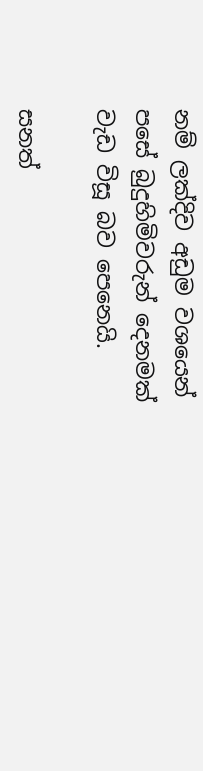නම් ලක්‌දිව අඩුම වශයෙන් පසේ බුදුහිමිවරුන් දෙනමක්‌ වැඩ විසූ බව පෙනෙයි.

සනත්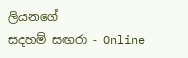ලියනගේ
සදහම් සඟරා - Online